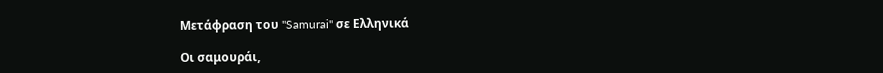Μετάφραση του "Samurai" σε Ελληνικά

Οι σαμουράι,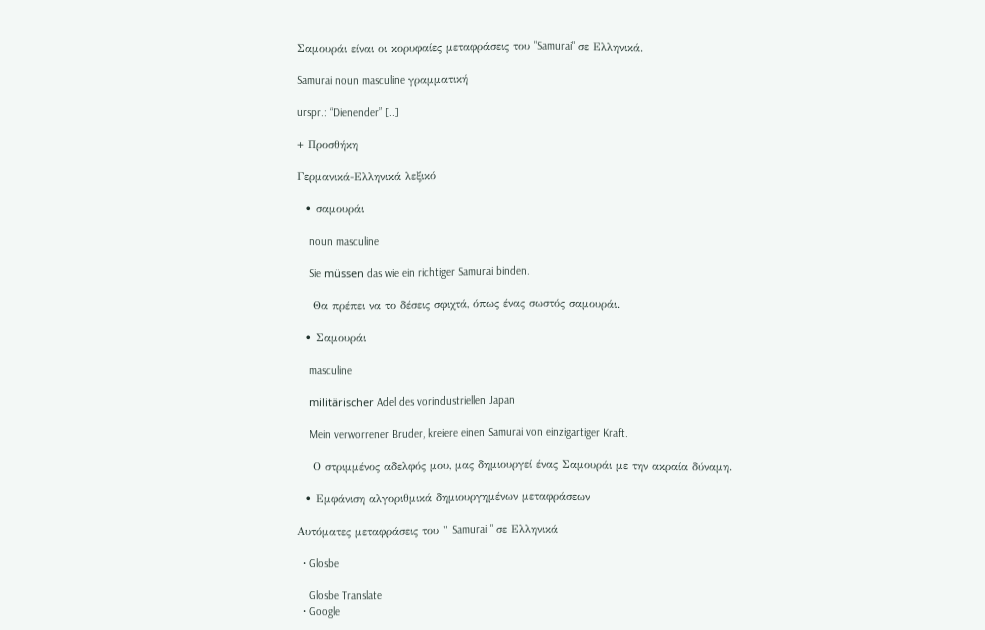Σαμουράι είναι οι κορυφαίες μεταφράσεις του "Samurai" σε Ελληνικά.

Samurai noun masculine γραμματική

urspr.: “Dienender” [..]

+ Προσθήκη

Γερμανικά-Ελληνικά λεξικό

  • σαμουράι

    noun masculine

    Sie müssen das wie ein richtiger Samurai binden.

    Θα πρέπει να το δέσεις σφιχτά, όπως ένας σωστός σαμουράι.

  • Σαμουράι

    masculine

    militärischer Adel des vorindustriellen Japan

    Mein verworrener Bruder, kreiere einen Samurai von einzigartiger Kraft.

    Ο στριμμένος αδελφός μου, μας δημιουργεί ένας Σαμουράι με την ακραία δύναμη.

  • Εμφάνιση αλγοριθμικά δημιουργημένων μεταφράσεων

Αυτόματες μεταφράσεις του " Samurai " σε Ελληνικά

  • Glosbe

    Glosbe Translate
  • Google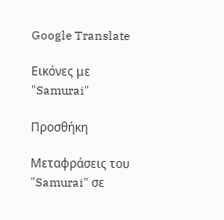Google Translate

Εικόνες με "Samurai"

Προσθήκη

Μεταφράσεις του "Samurai" σε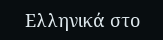Ελληνικά στο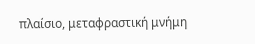πλαίσιο, μεταφραστική μνήμη